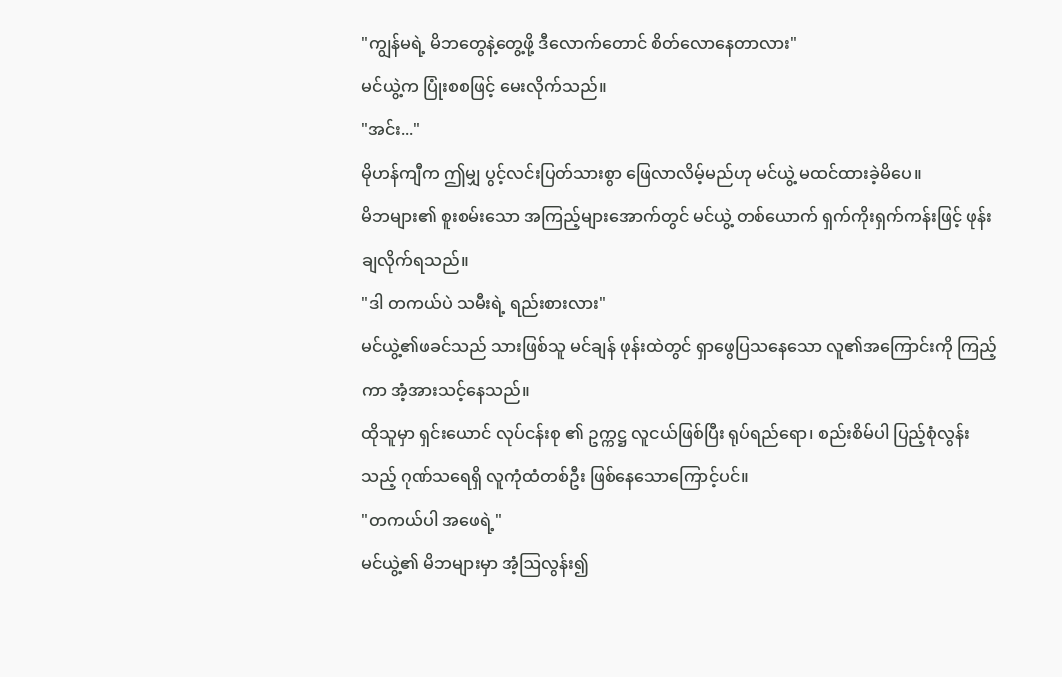"ကျွန်မရဲ့ မိဘတွေနဲ့တွေ့ဖို့ ဒီလောက်တောင် စိတ်လောနေတာလား"
မင်ယွဲ့က ပြုံးစစဖြင့် မေးလိုက်သည်။
"အင်း..."
မိုဟန်ကျီက ဤမျှ ပွင့်လင်းပြတ်သားစွာ ဖြေလာလိမ့်မည်ဟု မင်ယွဲ့ မထင်ထားခဲ့မိပေ။
မိဘများ၏ စူးစမ်းသော အကြည့်များအောက်တွင် မင်ယွဲ့ တစ်ယောက် ရှက်ကိုးရှက်ကန်းဖြင့် ဖုန်းချလိုက်ရသည်။
"ဒါ တကယ်ပဲ သမီးရဲ့ ရည်းစားလား"
မင်ယွဲ့၏ဖခင်သည် သားဖြစ်သူ မင်ချန် ဖုန်းထဲတွင် ရှာဖွေပြသနေသော လူ၏အကြောင်းကို ကြည့်ကာ အံ့အားသင့်နေသည်။
ထိုသူမှာ ရှင်းယောင် လုပ်ငန်းစု ၏ ဥက္ကဋ္ဌ လူငယ်ဖြစ်ပြီး ရုပ်ရည်ရော၊ စည်းစိမ်ပါ ပြည့်စုံလွန်းသည့် ဂုဏ်သရေရှိ လူကုံထံတစ်ဦး ဖြစ်နေသောကြောင့်ပင်။
"တကယ်ပါ အဖေရဲ့"
မင်ယွဲ့၏ မိဘများမှာ အံ့ဩလွန်း၍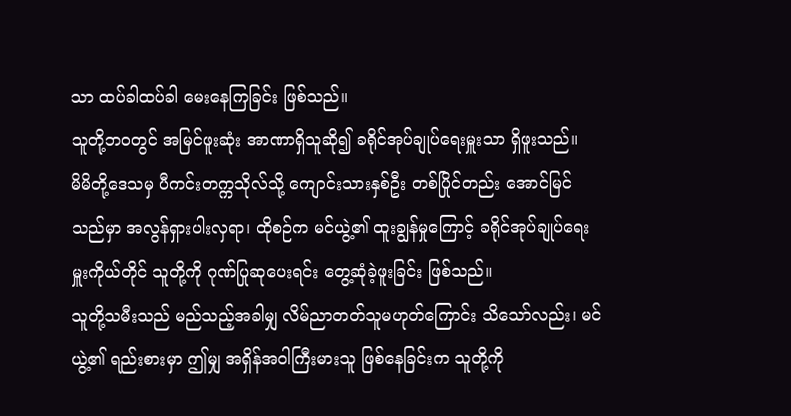သာ ထပ်ခါထပ်ခါ မေးနေကြခြင်း ဖြစ်သည်။
သူတို့ဘဝတွင် အမြင်ဖူးဆုံး အာဏာရှိသူဆို၍ ခရိုင်အုပ်ချုပ်ရေးမှူးသာ ရှိဖူးသည်။
မိမိတို့ဒေသမှ ပီကင်းတက္ကသိုလ်သို့ ကျောင်းသားနှစ်ဦး တစ်ပြိုင်တည်း အောင်မြင်သည်မှာ အလွန်ရှားပါးလှရာ၊ ထိုစဉ်က မင်ယွဲ့၏ ထူးချွန်မှုကြောင့် ခရိုင်အုပ်ချုပ်ရေးမှူးကိုယ်တိုင် သူတို့ကို ဂုဏ်ပြုဆုပေးရင်း တွေ့ဆုံခဲ့ဖူးခြင်း ဖြစ်သည်။
သူတို့သမီးသည် မည်သည့်အခါမျှ လိမ်ညာတတ်သူမဟုတ်ကြောင်း သိသော်လည်း၊ မင်ယွဲ့၏ ရည်းစားမှာ ဤမျှ အရှိန်အဝါကြီးမားသူ ဖြစ်နေခြင်းက သူတို့ကို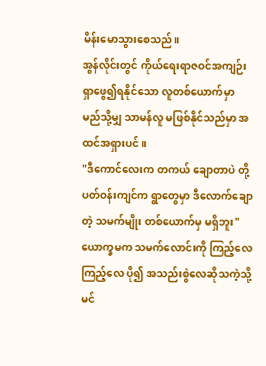မိန်းမောသွားစေသည်။
အွန်လိုင်းတွင် ကိုယ်ရေးရာဇဝင်အကျဉ်း ရှာဖွေ၍ရနိုင်သော လူတစ်ယောက်မှာ မည်သို့မျှ သာမန်လူ မဖြစ်နိုင်သည်မှာ အထင်အရှားပင်။
"ဒီကောင်လေးက တကယ် ချောတာပဲ တို့ပတ်ဝန်းကျင်က ရွာတွေမှာ ဒီလောက်ချောတဲ့ သမက်မျိုး တစ်ယောက်မှ မရှိဘူး"
ယောက္ခမက သမက်လောင်းကို ကြည့်လေ ကြည့်လေ ပို၍ အသည်းစွဲလေဆိုသကဲ့သို့ မင်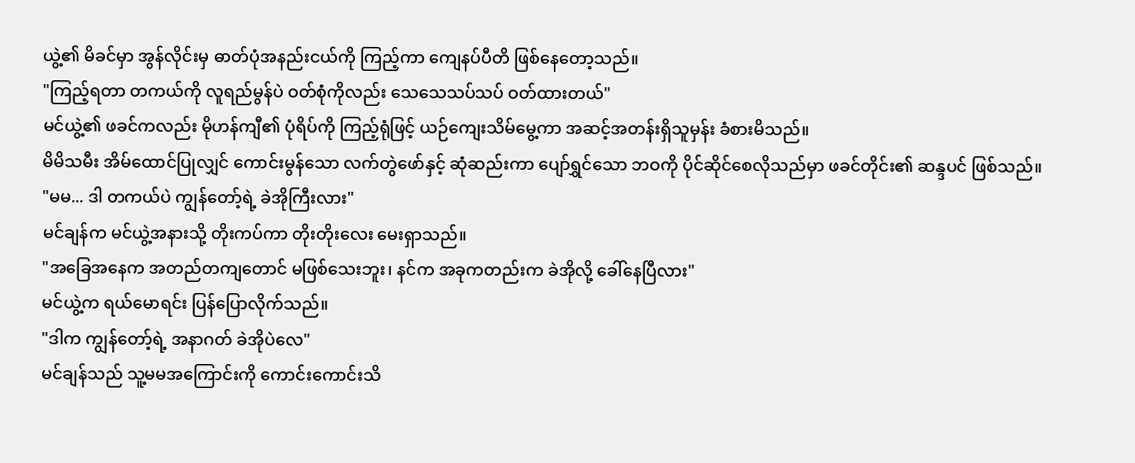ယွဲ့၏ မိခင်မှာ အွန်လိုင်းမှ ဓာတ်ပုံအနည်းငယ်ကို ကြည့်ကာ ကျေနပ်ပီတိ ဖြစ်နေတော့သည်။
"ကြည့်ရတာ တကယ်ကို လူရည်မွန်ပဲ ဝတ်စုံကိုလည်း သေသေသပ်သပ် ဝတ်ထားတယ်"
မင်ယွဲ့၏ ဖခင်ကလည်း မိုဟန်ကျီ၏ ပုံရိပ်ကို ကြည့်ရုံဖြင့် ယဉ်ကျေးသိမ်မွေ့ကာ အဆင့်အတန်းရှိသူမှန်း ခံစားမိသည်။
မိမိသမီး အိမ်ထောင်ပြုလျှင် ကောင်းမွန်သော လက်တွဲဖော်နှင့် ဆုံဆည်းကာ ပျော်ရွှင်သော ဘဝကို ပိုင်ဆိုင်စေလိုသည်မှာ ဖခင်တိုင်း၏ ဆန္ဒပင် ဖြစ်သည်။
"မမ... ဒါ တကယ်ပဲ ကျွန်တော့်ရဲ့ ခဲအိုကြီးလား"
မင်ချန်က မင်ယွဲ့အနားသို့ တိုးကပ်ကာ တိုးတိုးလေး မေးရှာသည်။
"အခြေအနေက အတည်တကျတောင် မဖြစ်သေးဘူး၊ နင်က အခုကတည်းက ခဲအိုလို့ ခေါ်နေပြီလား"
မင်ယွဲ့က ရယ်မောရင်း ပြန်ပြောလိုက်သည်။
"ဒါက ကျွန်တော့်ရဲ့ အနာဂတ် ခဲအိုပဲလေ"
မင်ချန်သည် သူ့မမအကြောင်းကို ကောင်းကောင်းသိ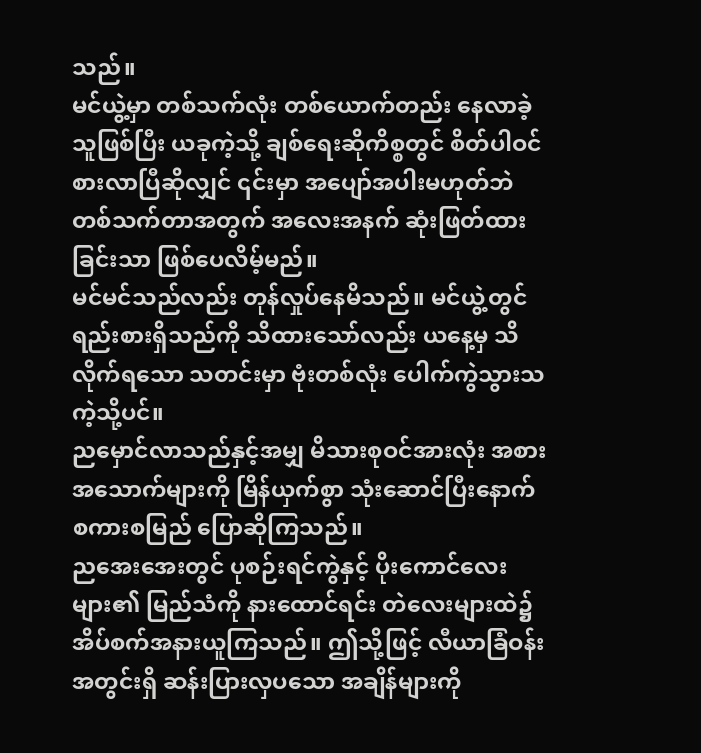သည်။
မင်ယွဲ့မှာ တစ်သက်လုံး တစ်ယောက်တည်း နေလာခဲ့သူဖြစ်ပြီး ယခုကဲ့သို့ ချစ်ရေးဆိုကိစ္စတွင် စိတ်ပါဝင်စားလာပြီဆိုလျှင် ၎င်းမှာ အပျော်အပါးမဟုတ်ဘဲ တစ်သက်တာအတွက် အလေးအနက် ဆုံးဖြတ်ထားခြင်းသာ ဖြစ်ပေလိမ့်မည်။
မင်မင်သည်လည်း တုန်လှုပ်နေမိသည်။ မင်ယွဲ့တွင် ရည်းစားရှိသည်ကို သိထားသော်လည်း ယနေ့မှ သိလိုက်ရသော သတင်းမှာ ဗုံးတစ်လုံး ပေါက်ကွဲသွားသကဲ့သို့ပင်။
ညမှောင်လာသည်နှင့်အမျှ မိသားစုဝင်အားလုံး အစားအသောက်များကို မြိန်ယှက်စွာ သုံးဆောင်ပြီးနောက် စကားစမြည် ပြောဆိုကြသည်။
ညအေးအေးတွင် ပုစဉ်းရင်ကွဲနှင့် ပိုးကောင်လေးများ၏ မြည်သံကို နားထောင်ရင်း တဲလေးများထဲ၌ အိပ်စက်အနားယူကြသည်။ ဤသို့ဖြင့် လီယာခြံဝန်းအတွင်းရှိ ဆန်းပြားလှပသော အချိန်များကို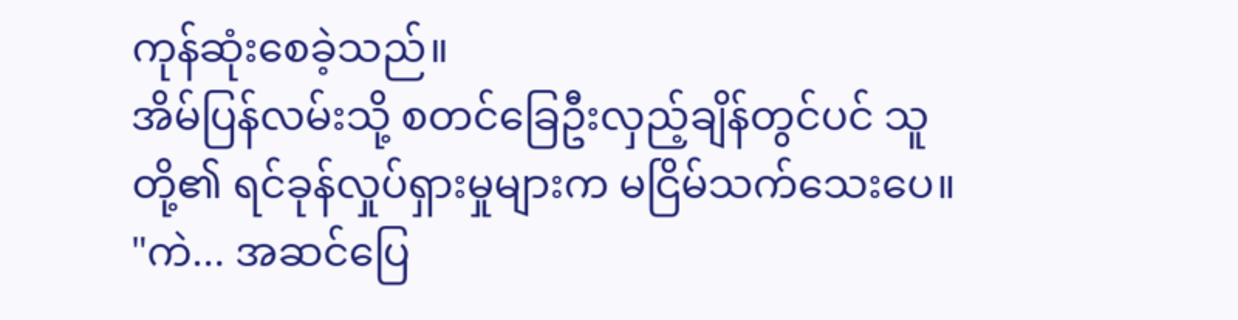ကုန်ဆုံးစေခဲ့သည်။
အိမ်ပြန်လမ်းသို့ စတင်ခြေဦးလှည့်ချိန်တွင်ပင် သူတို့၏ ရင်ခုန်လှုပ်ရှားမှုများက မငြိမ်သက်သေးပေ။
"ကဲ... အဆင်ပြေ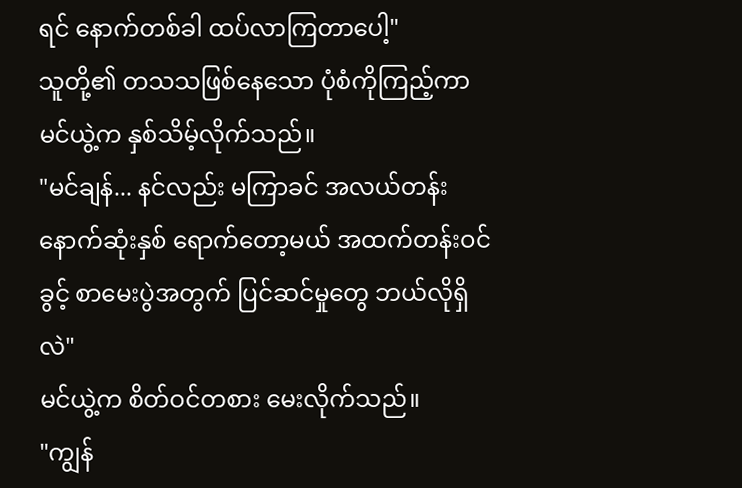ရင် နောက်တစ်ခါ ထပ်လာကြတာပေါ့"
သူတို့၏ တသသဖြစ်နေသော ပုံစံကိုကြည့်ကာ မင်ယွဲ့က နှစ်သိမ့်လိုက်သည်။
"မင်ချန်... နင်လည်း မကြာခင် အလယ်တန်း နောက်ဆုံးနှစ် ရောက်တော့မယ် အထက်တန်းဝင်ခွင့် စာမေးပွဲအတွက် ပြင်ဆင်မှုတွေ ဘယ်လိုရှိလဲ"
မင်ယွဲ့က စိတ်ဝင်တစား မေးလိုက်သည်။
"ကျွန်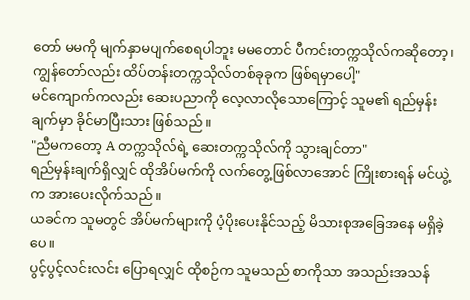တော် မမကို မျက်နှာမပျက်စေရပါဘူး မမတောင် ပီကင်းတက္ကသိုလ်ကဆိုတော့၊ ကျွန်တော်လည်း ထိပ်တန်းတက္ကသိုလ်တစ်ခုခုက ဖြစ်ရမှာပေါ့"
မင်ကျောက်ကလည်း ဆေးပညာကို လေ့လာလိုသောကြောင့် သူမ၏ ရည်မှန်းချက်မှာ ခိုင်မာပြီးသား ဖြစ်သည်။
"ညီမကတော့ A တက္ကသိုလ်ရဲ့ ဆေးတက္ကသိုလ်ကို သွားချင်တာ"
ရည်မှန်းချက်ရှိလျှင် ထိုအိပ်မက်ကို လက်တွေ့ဖြစ်လာအောင် ကြိုးစားရန် မင်ယွဲ့က အားပေးလိုက်သည်။
ယခင်က သူမတွင် အိပ်မက်များကို ပံ့ပိုးပေးနိုင်သည့် မိသားစုအခြေအနေ မရှိခဲ့ပေ။
ပွင့်ပွင့်လင်းလင်း ပြောရလျှင် ထိုစဉ်က သူမသည် စာကိုသာ အသည်းအသန်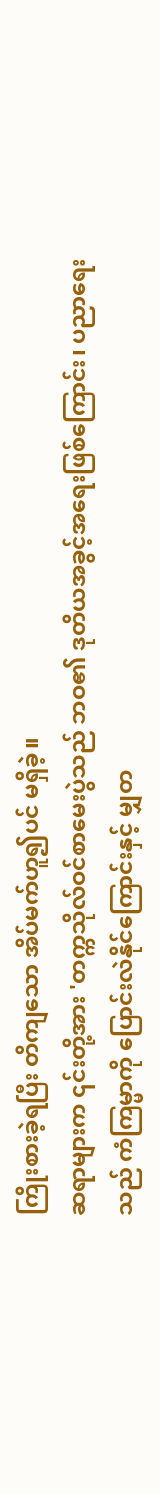ကြိုးစားခဲ့ရပြီး တိကျသော အိပ်မက်ဟူ၍ပင် မရှိခဲ့။
ဆရာများက ၎င်းတို့အား 'တက္ကသိုလ်ဝင်စာမေးပွဲသည် ဘဝ၏ ဒုတိယအခွင့်အရေးဖြစ်ကြောင်း၊ ပညာရေးသည် ကံကြမ္မာကို ပြောင်းလဲနိုင်ကြောင်းနှင့် မျှတ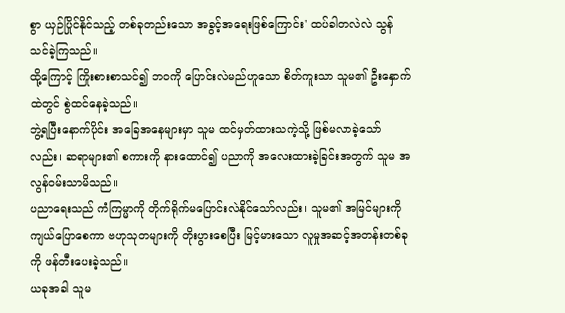စွာ ယှဉ်ပြိုင်နိုင်သည့် တစ်ခုတည်းသော အခွင့်အရေးဖြစ်ကြောင်း' ထပ်ခါတလဲလဲ သွန်သင်ခဲ့ကြသည်။
ထို့ကြောင့် ကြိုးစားစာသင်၍ ဘဝကို ပြောင်းလဲမည်ဟူသော စိတ်ကူးသာ သူမ၏ ဦးနှောက်ထဲတွင် စွဲထင်နေခဲ့သည်။
ဘွဲ့ရပြီးနောက်ပိုင်း အခြေအနေများမှာ သူမ ထင်မှတ်ထားသကဲ့သို့ ဖြစ်မလာခဲ့သော်လည်း၊ ဆရာများ၏ စကားကို နားထောင်၍ ပညာကို အလေးထားခဲ့ခြင်းအတွက် သူမ အလွန်ဝမ်းသာမိသည်။
ပညာရေးသည် ကံကြမ္မာကို တိုက်ရိုက်မပြောင်းလဲနိုင်သော်လည်း၊ သူမ၏ အမြင်များကို ကျယ်ပြောစေကာ ဗဟုသုတများကို တိုးပွားစေပြီး မြင့်မားသော လူမှုအဆင့်အတန်းတစ်ခုကို ဖန်တီးပေးခဲ့သည်။
ယခုအခါ သူမ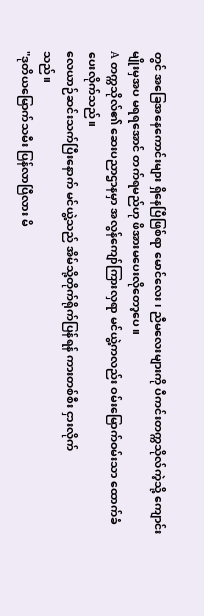တွင် အခြေအနေကောင်းများ ရှိနေပြီဖြစ်ရာ မောင်လေး၊ ညီမလေးများကို ပီကင်းတက္ကသိုလ်ကဲ့သို့ ကျောင်းမျိုးမှအပ မရရအောင် တက်ရမည်ဟု ဖိအားမပေးလိုတော့ပေ။
A တက္ကသိုလ်၏ ဆေးပညာဌာနမှာ အလွန်ကျော်ကြားလှရာ မင်ယွဲ့ကလည်း ဝမ်းမြောက်ဝမ်းသာ ထောက်ခံပေးလိုက်သည်။
လေယာဉ်ဆင်းသက်ပြီးနောက် မင်ယွဲ့သည် အိမ်သို့တိုက်ရိုက်ပြန်ရန် ကားတစ်စီး ငှားလိုက်
သည်။
"ဒုတိယမြောက်သမီး ပြန်လာပြီလား မိ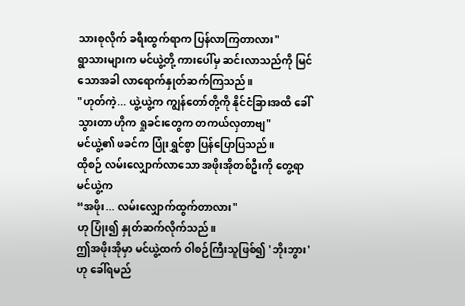သားစုလိုက် ခရီးထွက်ရာက ပြန်လာကြတာလား"
ရွာသားများက မင်ယွဲ့တို့ ကားပေါ်မှ ဆင်းလာသည်ကို မြင်သောအခါ လာရောက်နှုတ်ဆက်ကြသည်။
"ဟုတ်ကဲ့... ယွဲ့ယွဲ့က ကျွန်တော်တို့ကို နိုင်ငံခြားအထိ ခေါ်သွားတာ ဟိုက ရှုခင်းတွေက တကယ်လှတာဗျ"
မင်ယွဲ့၏ ဖခင်က ပြုံးရွှင်စွာ ပြန်ပြောပြသည်။
ထိုစဉ် လမ်းလျှောက်လာသော အဖိုးအိုတစ်ဦးကို တွေ့ရာ မင်ယွဲ့က
“အဖိုး... လမ်းလျှောက်ထွက်တာလား"
ဟု ပြုံး၍ နှုတ်ဆက်လိုက်သည်။
ဤအဖိုးအိုမှာ မင်ယွဲ့ထက် ဝါစဉ်ကြီးသူဖြစ်၍ 'ဘိုးဘွား' ဟု ခေါ်ရမည်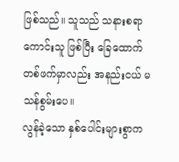ဖြစ်သည်။ သူသည် သနားစရာကောင်းသူ ဖြစ်ပြီး ခြေထောက်
တစ်ဖက်မှာလည်း အနည်းငယ် မသန်စွမ်းပေ။
လွန်ခဲ့သော နှစ်ပေါင်းများစွာက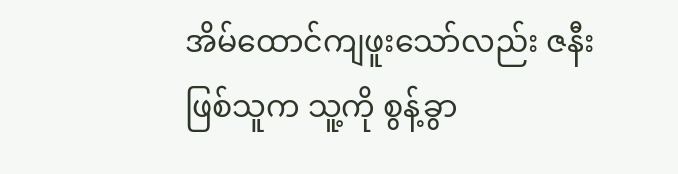အိမ်ထောင်ကျဖူးသော်လည်း ဇနီးဖြစ်သူက သူ့ကို စွန့်ခွာ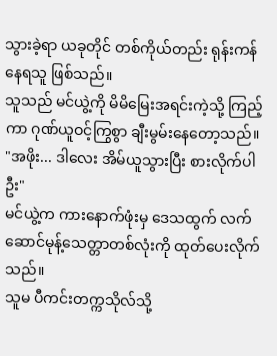သွားခဲ့ရာ ယခုတိုင် တစ်ကိုယ်တည်း ရုန်းကန်နေရသူ ဖြစ်သည်။
သူသည် မင်ယွဲ့ကို မိမိမြေးအရင်းကဲ့သို့ ကြည့်ကာ ဂုဏ်ယူဝင့်ကြွစွာ ချီးမွမ်းနေတော့သည်။
"အဖိုး... ဒါလေး အိမ်ယူသွားပြီး စားလိုက်ပါဦး"
မင်ယွဲ့က ကားနောက်ဖုံးမှ ဒေသထွက် လက်ဆောင်မုန့်သေတ္တာတစ်လုံးကို ထုတ်ပေးလိုက်သည်။
သူမ ပီကင်းတက္ကသိုလ်သို့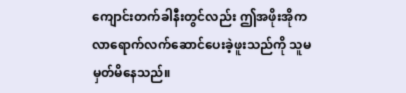ကျောင်းတက်ခါနီးတွင်လည်း ဤအဖိုးအိုက လာရောက်လက်ဆောင်ပေးခဲ့ဖူးသည်ကို သူမ မှတ်မိနေသည်။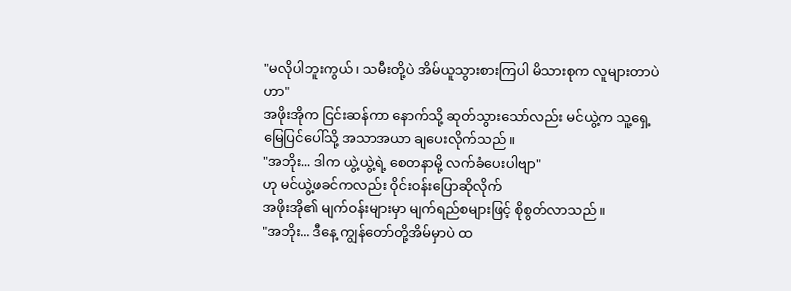"မလိုပါဘူးကွယ်၊ သမီးတို့ပဲ အိမ်ယူသွားစားကြပါ မိသားစုက လူများတာပဲဟာ"
အဖိုးအိုက ငြင်းဆန်ကာ နောက်သို့ ဆုတ်သွားသော်လည်း မင်ယွဲ့က သူ့ရှေ့ မြေပြင်ပေါ်သို့ အသာအယာ ချပေးလိုက်သည်။
"အဘိုး... ဒါက ယွဲ့ယွဲ့ရဲ့ စေတနာမို့ လက်ခံပေးပါဗျာ"
ဟု မင်ယွဲ့ဖခင်ကလည်း ဝိုင်းဝန်းပြောဆိုလိုက်
အဖိုးအို၏ မျက်ဝန်းများမှာ မျက်ရည်စများဖြင့် စိုစွတ်လာသည်။
"အဘိုး... ဒီနေ့ ကျွန်တော်တို့အိမ်မှာပဲ ထ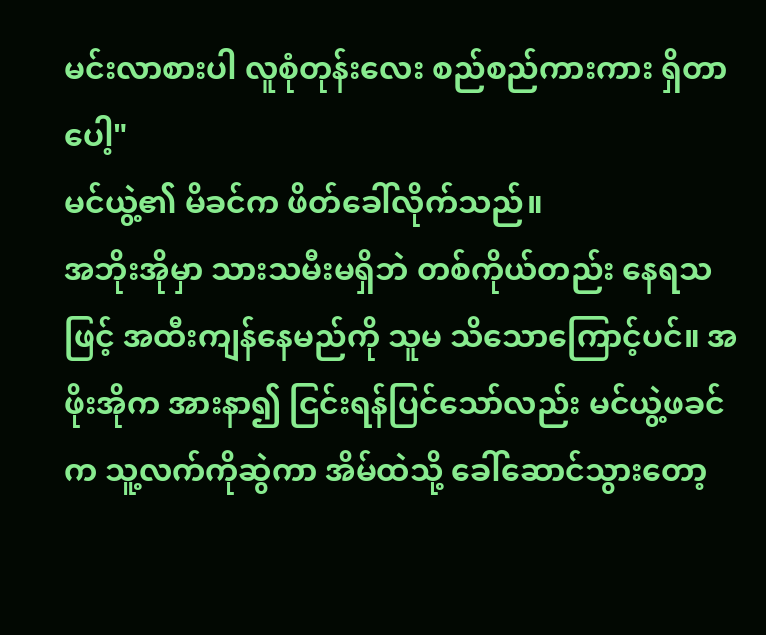မင်းလာစားပါ လူစုံတုန်းလေး စည်စည်ကားကား ရှိတာပေါ့"
မင်ယွဲ့၏ မိခင်က ဖိတ်ခေါ်လိုက်သည်။
အဘိုးအိုမှာ သားသမီးမရှိဘဲ တစ်ကိုယ်တည်း နေရသဖြင့် အထီးကျန်နေမည်ကို သူမ သိသောကြောင့်ပင်။ အဖိုးအိုက အားနာ၍ ငြင်းရန်ပြင်သော်လည်း မင်ယွဲ့ဖခင်က သူ့လက်ကိုဆွဲကာ အိမ်ထဲသို့ ခေါ်ဆောင်သွားတော့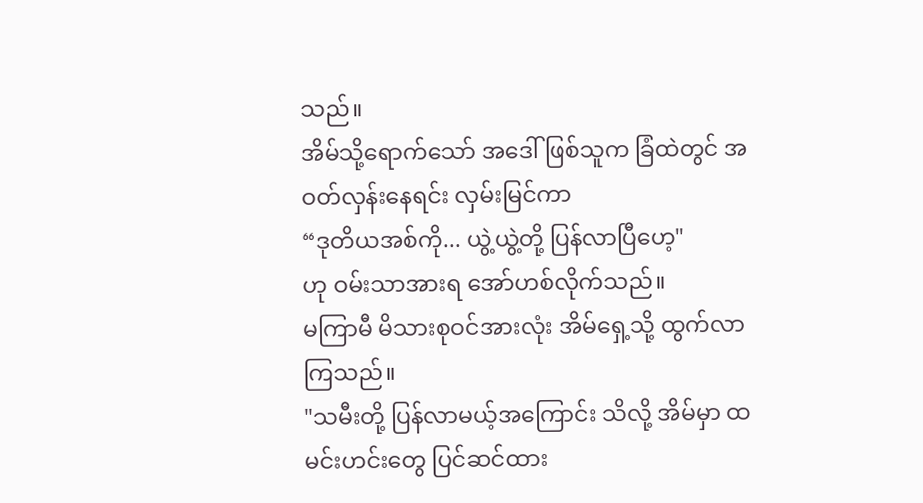သည်။
အိမ်သို့ရောက်သော် အဒေါ်ဖြစ်သူက ခြံထဲတွင် အဝတ်လှန်းနေရင်း လှမ်းမြင်ကာ
“ဒုတိယအစ်ကို... ယွဲ့ယွဲ့တို့ ပြန်လာပြီဟေ့"
ဟု ဝမ်းသာအားရ အော်ဟစ်လိုက်သည်။
မကြာမီ မိသားစုဝင်အားလုံး အိမ်ရှေ့သို့ ထွက်လာကြသည်။
"သမီးတို့ ပြန်လာမယ့်အကြောင်း သိလို့ အိမ်မှာ ထမင်းဟင်းတွေ ပြင်ဆင်ထား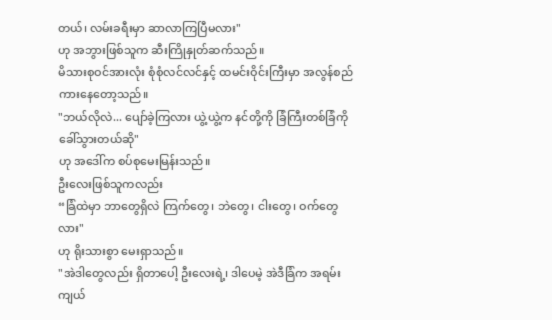တယ်၊ လမ်းခရီးမှာ ဆာလာကြပြီမလား"
ဟု အဘွားဖြစ်သူက ဆီးကြိုနှုတ်ဆက်သည်။
မိသားစုဝင်အားလုံး စုံစုံလင်လင်နှင့် ထမင်းဝိုင်းကြီးမှာ အလွန်စည်ကားနေတော့သည်။
"ဘယ်လိုလဲ... ပျော်ခဲ့ကြလား ယွဲ့ယွဲ့က နင်တို့ကို ခြံကြီးတစ်ခြံကို ခေါ်သွားတယ်ဆို"
ဟု အဒေါ်က စပ်စုမေးမြန်းသည်။
ဦးလေးဖြစ်သူကလည်း
“ခြံထဲမှာ ဘာတွေရှိလဲ ကြက်တွေ၊ ဘဲတွေ၊ ငါးတွေ၊ ဝက်တွေလား"
ဟု ရိုးသားစွာ မေးရှာသည်။
"အဲဒါတွေလည်း ရှိတာပေါ့ ဦးလေးရဲ့၊ ဒါပေမဲ့ အဲဒီခြံက အရမ်းကျယ်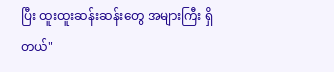ပြီး ထူးထူးဆန်းဆန်းတွေ အများကြီး ရှိတယ်"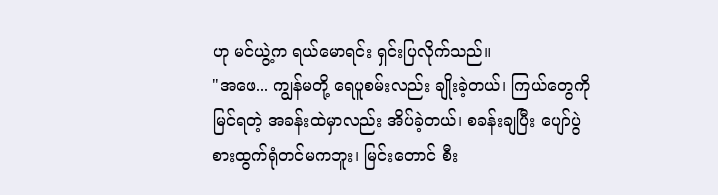ဟု မင်ယွဲ့က ရယ်မောရင်း ရှင်းပြလိုက်သည်။
"အဖေ... ကျွန်မတို့ ရေပူစမ်းလည်း ချိုးခဲ့တယ်၊ ကြယ်တွေကို မြင်ရတဲ့ အခန်းထဲမှာလည်း အိပ်ခဲ့တယ်၊ စခန်းချပြီး ပျော်ပွဲစားထွက်ရုံတင်မကဘူး၊ မြင်းတောင် စီး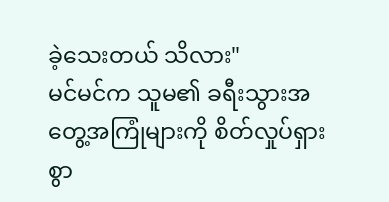ခဲ့သေးတယ် သိလား"
မင်မင်က သူမ၏ ခရီးသွားအတွေ့အကြုံများကို စိတ်လှုပ်ရှားစွာ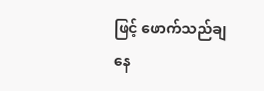ဖြင့် ဖောက်သည်ချနေ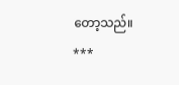တော့သည်။
***